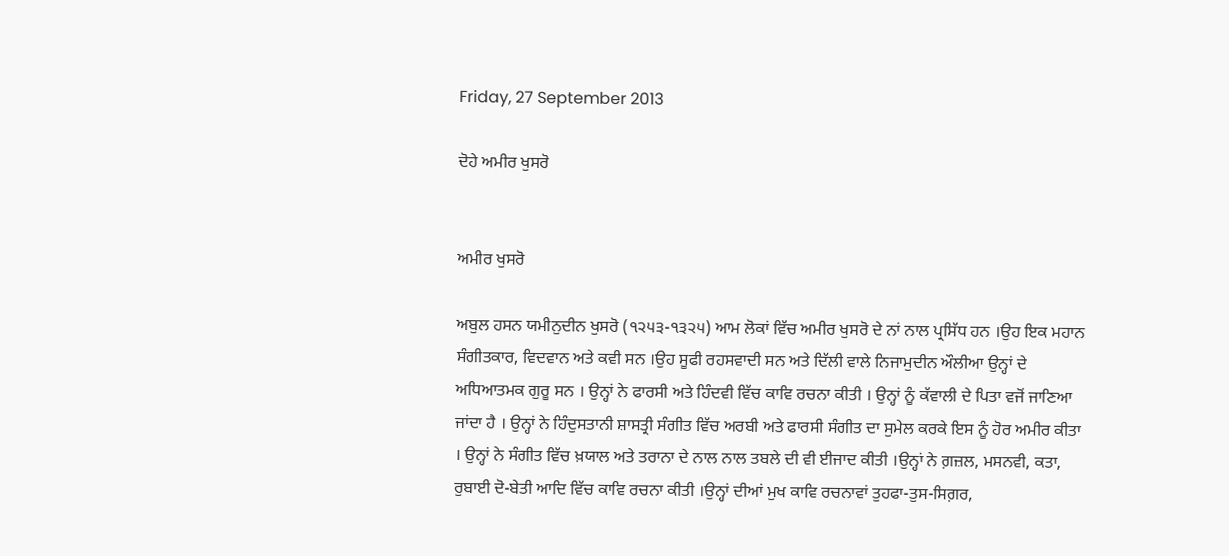Friday, 27 September 2013

ਦੋਹੇ ਅਮੀਰ ਖੁਸਰੋ


ਅਮੀਰ ਖੁਸਰੋ

ਅਬੁਲ ਹਸਨ ਯਮੀਨੁਦੀਨ ਖੁਸਰੋ (੧੨੫੩-੧੩੨੫) ਆਮ ਲੋਕਾਂ ਵਿੱਚ ਅਮੀਰ ਖੁਸਰੋ ਦੇ ਨਾਂ ਨਾਲ ਪ੍ਰਸਿੱਧ ਹਨ ।ਉਹ ਇਕ ਮਹਾਨ ਸੰਗੀਤਕਾਰ, ਵਿਦਵਾਨ ਅਤੇ ਕਵੀ ਸਨ ।ਉਹ ਸੂਫੀ ਰਹਸਵਾਦੀ ਸਨ ਅਤੇ ਦਿੱਲੀ ਵਾਲੇ ਨਿਜਾਮੁਦੀਨ ਔਲੀਆ ਉਨ੍ਹਾਂ ਦੇ ਅਧਿਆਤਮਕ ਗੁਰੂ ਸਨ । ਉਨ੍ਹਾਂ ਨੇ ਫਾਰਸੀ ਅਤੇ ਹਿੰਦਵੀ ਵਿੱਚ ਕਾਵਿ ਰਚਨਾ ਕੀਤੀ । ਉਨ੍ਹਾਂ ਨੂੰ ਕੱਵਾਲੀ ਦੇ ਪਿਤਾ ਵਜੋਂ ਜਾਣਿਆ ਜਾਂਦਾ ਹੈ । ਉਨ੍ਹਾਂ ਨੇ ਹਿੰਦੁਸਤਾਨੀ ਸ਼ਾਸਤ੍ਰੀ ਸੰਗੀਤ ਵਿੱਚ ਅਰਬੀ ਅਤੇ ਫਾਰਸੀ ਸੰਗੀਤ ਦਾ ਸੁਮੇਲ ਕਰਕੇ ਇਸ ਨੂੰ ਹੋਰ ਅਮੀਰ ਕੀਤਾ । ਉਨ੍ਹਾਂ ਨੇ ਸੰਗੀਤ ਵਿੱਚ ਖ਼ਯਾਲ ਅਤੇ ਤਰਾਨਾ ਦੇ ਨਾਲ ਨਾਲ ਤਬਲੇ ਦੀ ਵੀ ਈਜਾਦ ਕੀਤੀ ।ਉਨ੍ਹਾਂ ਨੇ ਗ਼ਜ਼ਲ, ਮਸਨਵੀ, ਕਤਾ, ਰੁਬਾਈ ਦੋ-ਬੇਤੀ ਆਦਿ ਵਿੱਚ ਕਾਵਿ ਰਚਨਾ ਕੀਤੀ ।ਉਨ੍ਹਾਂ ਦੀਆਂ ਮੁਖ ਕਾਵਿ ਰਚਨਾਵਾਂ ਤੁਹਫਾ-ਤੁਸ-ਸਿਗ਼ਰ,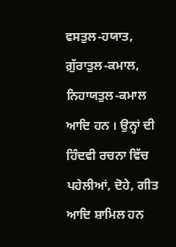ਵਸਤੁਲ-ਹਯਾਤ, ਗ਼ੁੱਰਾਤੁਲ-ਕਮਾਲ, ਨਿਹਾਯਤੁਲ-ਕਮਾਲ ਆਦਿ ਹਨ । ਉਨ੍ਹਾਂ ਦੀ ਹਿੰਦਵੀ ਰਚਨਾ ਵਿੱਚ ਪਹੇਲੀਆਂ, ਦੋਹੇ, ਗੀਤ ਆਦਿ ਸ਼ਾਮਿਲ ਹਨ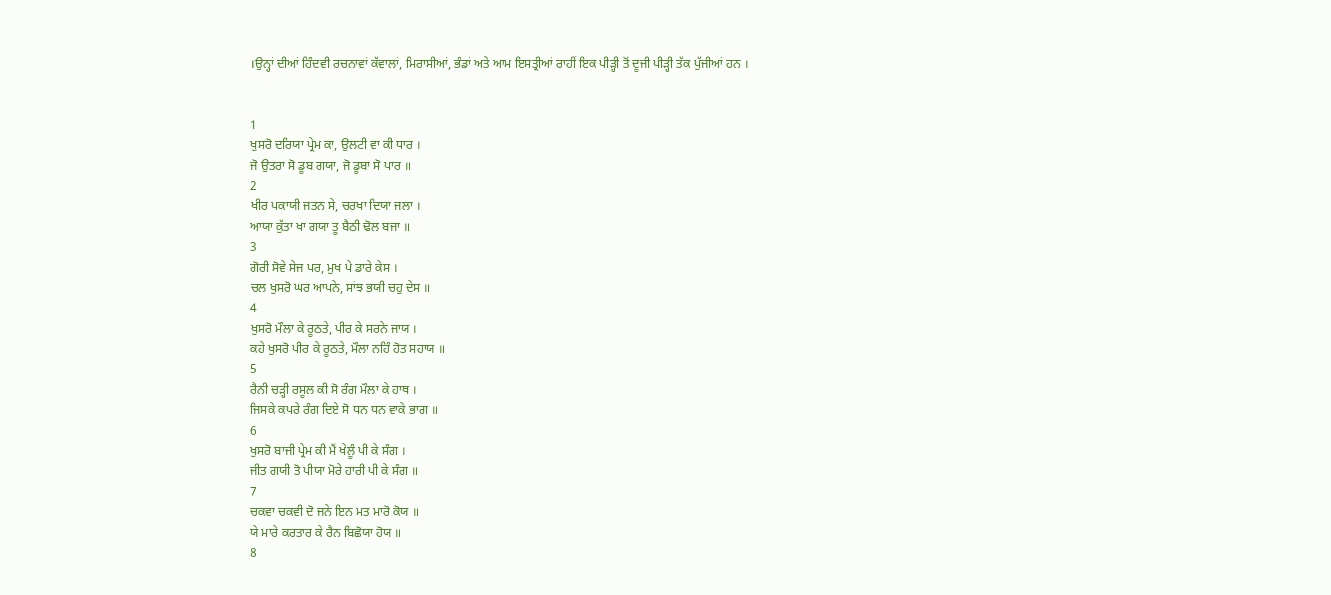।ਉਨ੍ਹਾਂ ਦੀਆਂ ਹਿੰਦਵੀ ਰਚਨਾਵਾਂ ਕੱਵਾਲਾਂ, ਮਿਰਾਸੀਆਂ, ਭੰਡਾਂ ਅਤੇ ਆਮ ਇਸਤ੍ਰੀਆਂ ਰਾਹੀਂ ਇਕ ਪੀੜ੍ਹੀ ਤੋਂ ਦੂਜੀ ਪੀੜ੍ਹੀ ਤੱਕ ਪੁੱਜੀਆਂ ਹਨ ।


1
ਖੁਸਰੋ ਦਰਿਯਾ ਪ੍ਰੇਮ ਕਾ, ਉਲਟੀ ਵਾ ਕੀ ਧਾਰ ।
ਜੋ ਉਤਰਾ ਸੋ ਡੂਬ ਗਯਾ, ਜੋ ਡੂਬਾ ਸੋ ਪਾਰ ॥
2
ਖੀਰ ਪਕਾਯੀ ਜਤਨ ਸੇ, ਚਰਖਾ ਦਿਯਾ ਜਲਾ ।
ਆਯਾ ਕੁੱਤਾ ਖਾ ਗਯਾ ਤੂ ਬੈਠੀ ਢੋਲ ਬਜਾ ॥
3
ਗੋਰੀ ਸੋਵੇ ਸੇਜ ਪਰ, ਮੁਖ ਪੇ ਡਾਰੇ ਕੇਸ ।
ਚਲ ਖੁਸਰੋ ਘਰ ਆਪਨੇ, ਸਾਂਝ ਭਯੀ ਚਹੁ ਦੇਸ ॥
4
ਖੁਸਰੋ ਮੌਲਾ ਕੇ ਰੂਠਤੇ, ਪੀਰ ਕੇ ਸਰਨੇ ਜਾਯ ।
ਕਹੇ ਖੁਸਰੋ ਪੀਰ ਕੇ ਰੂਠਤੇ, ਮੌਲਾ ਨਹਿੰ ਹੋਤ ਸਹਾਯ ॥
5
ਰੈਨੀ ਚੜ੍ਹੀ ਰਸੂਲ ਕੀ ਸੋ ਰੰਗ ਮੌਲਾ ਕੇ ਹਾਥ ।
ਜਿਸਕੇ ਕਪਰੇ ਰੰਗ ਦਿਏ ਸੋ ਧਨ ਧਨ ਵਾਕੇ ਭਾਗ ॥
6
ਖੁਸਰੋ ਬਾਜੀ ਪ੍ਰੇਮ ਕੀ ਮੈਂ ਖੇਲੂੰ ਪੀ ਕੇ ਸੰਗ ।
ਜੀਤ ਗਯੀ ਤੋ ਪੀਯਾ ਮੋਰੇ ਹਾਰੀ ਪੀ ਕੇ ਸੰਗ ॥
7
ਚਕਵਾ ਚਕਵੀ ਦੋ ਜਨੇ ਇਨ ਮਤ ਮਾਰੋ ਕੋਯ ॥
ਯੇ ਮਾਰੇ ਕਰਤਾਰ ਕੇ ਰੈਨ ਬਿਛੋਯਾ ਹੋਯ ॥
8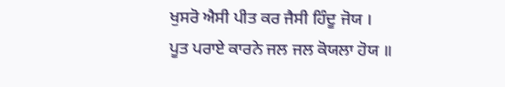ਖੁਸਰੋ ਐਸੀ ਪੀਤ ਕਰ ਜੈਸੀ ਹਿੰਦੂ ਜੋਯ ।
ਪੂਤ ਪਰਾਏ ਕਾਰਨੇ ਜਲ ਜਲ ਕੋਯਲਾ ਹੋਯ ॥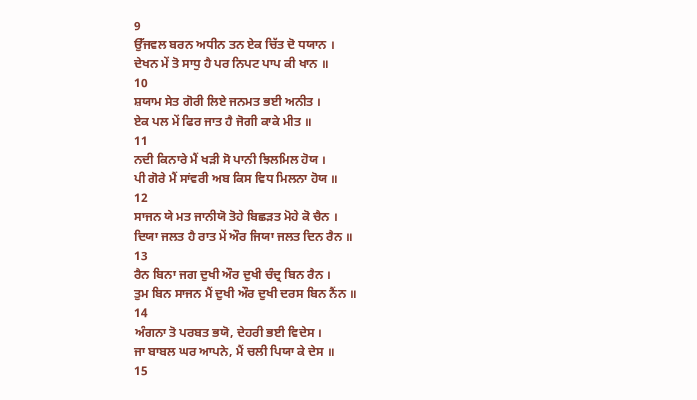9
ਉੱਜਵਲ ਬਰਨ ਅਧੀਨ ਤਨ ਏਕ ਚਿੱਤ ਦੋ ਧਯਾਨ ।
ਦੇਖਨ ਮੇਂ ਤੋ ਸਾਧੁ ਹੈ ਪਰ ਨਿਪਟ ਪਾਪ ਕੀ ਖਾਨ ॥
10
ਸ਼ਯਾਮ ਸੇਤ ਗੋਰੀ ਲਿਏ ਜਨਮਤ ਭਈ ਅਨੀਤ ।
ਏਕ ਪਲ ਮੇਂ ਫਿਰ ਜਾਤ ਹੈ ਜੋਗੀ ਕਾਕੇ ਮੀਤ ॥
11
ਨਦੀ ਕਿਨਾਰੇ ਮੈਂ ਖੜੀ ਸੋ ਪਾਨੀ ਝਿਲਮਿਲ ਹੋਯ ।
ਪੀ ਗੋਰੇ ਮੈਂ ਸਾਂਵਰੀ ਅਬ ਕਿਸ ਵਿਧ ਮਿਲਨਾ ਹੋਯ ॥
12
ਸਾਜਨ ਯੇ ਮਤ ਜਾਨੀਯੋ ਤੋਹੇ ਬਿਛੜਤ ਮੋਹੇ ਕੋ ਚੈਨ ।
ਦਿਯਾ ਜਲਤ ਹੈ ਰਾਤ ਮੇਂ ਔਰ ਜਿਯਾ ਜਲਤ ਦਿਨ ਰੈਨ ॥
13
ਰੈਨ ਬਿਨਾ ਜਗ ਦੁਖੀ ਔਰ ਦੁਖੀ ਚੰਦ੍ਰ ਬਿਨ ਰੈਨ ।
ਤੁਮ ਬਿਨ ਸਾਜਨ ਮੈਂ ਦੁਖੀ ਔਰ ਦੁਖੀ ਦਰਸ ਬਿਨ ਨੈਂਨ ॥
14
ਅੰਗਨਾ ਤੋ ਪਰਬਤ ਭਯੋ, ਦੇਹਰੀ ਭਈ ਵਿਦੇਸ ।
ਜਾ ਬਾਬਲ ਘਰ ਆਪਨੇ, ਮੈਂ ਚਲੀ ਪਿਯਾ ਕੇ ਦੇਸ ॥
15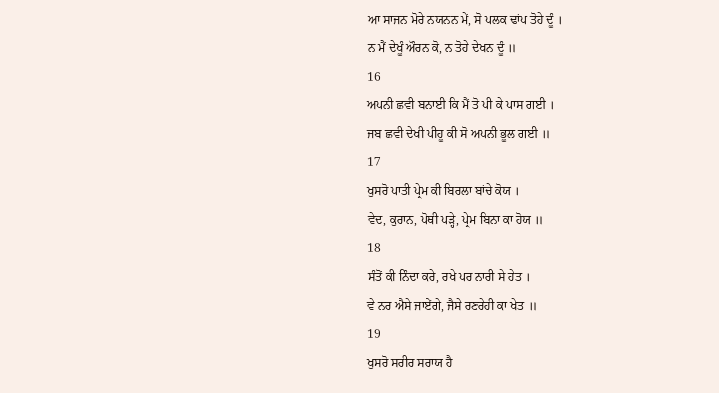ਆ ਸਾਜਨ ਮੋਰੇ ਨਯਨਨ ਮੇਂ, ਸੋ ਪਲਕ ਢਾਂਪ ਤੋਹੇ ਦੂੰ ।
ਨ ਮੈਂ ਦੇਖੂੰ ਔਰਨ ਕੋ, ਨ ਤੋਹੇ ਦੇਖਨ ਦੂੰ ॥
16
ਅਪਨੀ ਛਵੀ ਬਨਾਈ ਕਿ ਮੈਂ ਤੋ ਪੀ ਕੇ ਪਾਸ ਗਈ ।
ਜਬ ਛਵੀ ਦੇਖੀ ਪੀਹੂ ਕੀ ਸੋ ਅਪਨੀ ਭੂਲ ਗਈ ॥
17
ਖੁਸਰੋ ਪਾਤੀ ਪ੍ਰੇਮ ਕੀ ਬਿਰਲਾ ਬਾਂਚੇ ਕੋਯ ।
ਵੇਦ, ਕੁਰਾਨ, ਪੋਥੀ ਪੜ੍ਹੇ, ਪ੍ਰੇਮ ਬਿਨਾ ਕਾ ਹੋਯ ॥
18
ਸੰਤੋਂ ਕੀ ਨਿੰਦਾ ਕਰੇ, ਰਖੇ ਪਰ ਨਾਰੀ ਸੇ ਹੇਤ ।
ਵੇ ਨਰ ਐਸੇ ਜਾਏਂਗੇ, ਜੈਸੇ ਰਣਰੇਹੀ ਕਾ ਖੇਤ ॥
19
ਖੁਸਰੋ ਸਰੀਰ ਸਰਾਯ ਹੈ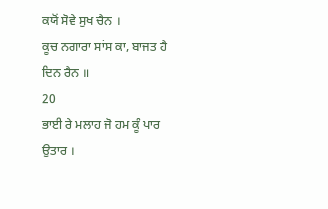ਕਯੋਂ ਸੋਵੇ ਸੁਖ ਚੈਨ ।
ਕੂਚ ਨਗਾਰਾ ਸਾਂਸ ਕਾ, ਬਾਜਤ ਹੈ ਦਿਨ ਰੈਨ ॥
20
ਭਾਈ ਰੇ ਮਲਾਹ ਜੋ ਹਮ ਕੂੰ ਪਾਰ ਉਤਾਰ ।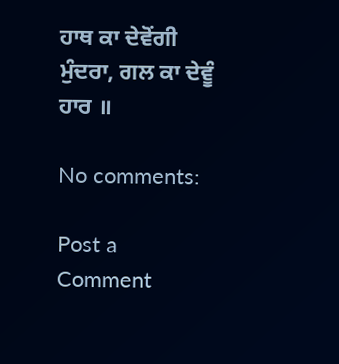ਹਾਥ ਕਾ ਦੇਵੋਂਗੀ ਮੁੰਦਰਾ, ਗਲ ਕਾ ਦੇਵੂੰ ਹਾਰ ॥

No comments:

Post a Comment